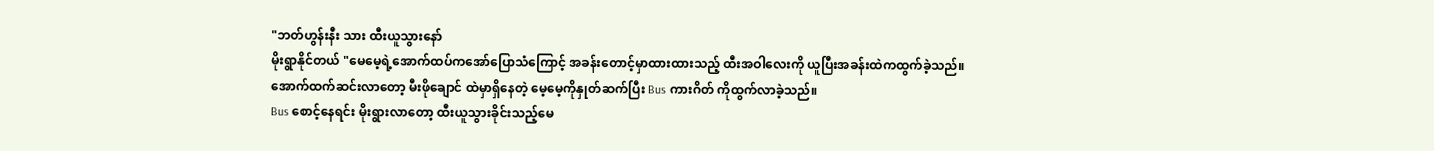"ဘတ်ဟွန်းနီး သား ထီးယူသွားနော်
မိုးရွာနိုင်တယ် "မေမေ့ရဲ့အောက်ထပ်ကအော်ပြောသံကြောင့် အခန်းတောင့်မှာထားထားသည့် ထီးအဝါလေးကို ယူပြီးအခန်းထဲကထွက်ခဲ့သည်။
အောက်ထက်ဆင်းလာတော့ မီးဖိုချောင် ထဲမှာရှိနေတဲ့ မေ့မေ့ကိုနှုတ်ဆက်ပြီး Bus ကားဂိတ် ကိုထွက်လာခဲ့သည်။
Bus စောင့်နေရင်း မိုးရွားလာတော့ ထီးယူသွားခိုင်းသည့်မေ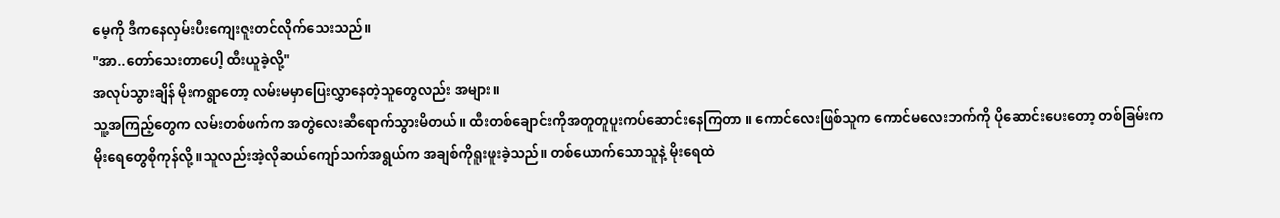မေ့ကို ဒီကနေလှမ်းပီးကျေးဇူးတင်လိုက်သေးသည်။
"အာ..တော်သေးတာပေါ့ ထီးယူခဲ့လို့"
အလုပ်သွားချိန် မိုးကရွာတော့ လမ်းမမှာပြေးလွှာနေတဲ့သူတွေလည်း အများ။
သူ့အကြည့်တွေက လမ်းတစ်ဖက်က အတွဲလေးဆီရောက်သွားမိတယ်။ ထီးတစ်ချောင်းကိုအတူတူပူးကပ်ဆောင်းနေကြတာ ။ ကောင်လေးဖြစ်သူက ကောင်မလေးဘက်ကို ပိုဆောင်းပေးတော့ တစ်ခြမ်းက မိုးရေတွေစိုကုန်လို့။သူလည်းအဲ့လိုဆယ်ကျော်သက်အရွယ်က အချစ်ကိုရူးဖူးခဲ့သည်။ တစ်ယောက်သောသူနဲ့ မိုးရေထဲ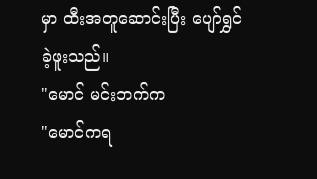မှာ ထီးအတူဆောင်းပြီး ပျော်ရွှင်ခဲ့ဖူးသည်။
"မောင် မင်းဘက်က
"မောင်ကရ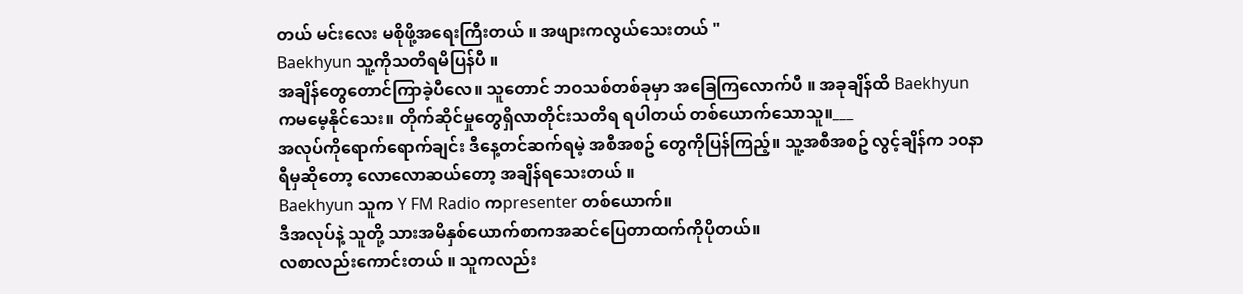တယ် မင်းလေး မစိုဖို့အရေးကြီးတယ် ။ အဖျားကလွယ်သေးတယ် "
Baekhyun သူ့ကိုသတိရမိပြန်ပီ ။
အချိန်တွေတောင်ကြာခဲ့ပီလေ။ သူတောင် ဘဝသစ်တစ်ခုမှာ အခြေကြလောက်ပီ ။ အခုချိန်ထိ Baekhyun ကမမေ့နိုင်သေး။ တိုက်ဆိုင်မှုတွေရှိလာတိုင်းသတိရ ရပါတယ် တစ်ယောက်သောသူ။___
အလုပ်ကိုရောက်ရောက်ချင်း ဒီနေ့တင်ဆက်ရမဲ့ အစီအစဥ် တွေကိုပြန်ကြည့်။ သူ့အစီအစဥ် လွင့်ချိန်က ၁၀နာရီမှဆိုတော့ လောလောဆယ်တော့ အချိန်ရသေးတယ် ။
Baekhyun သူက Y FM Radio ကpresenter တစ်ယောက်။
ဒီအလုပ်နဲ့ သူတို့ သားအမိနှစ်ယောက်စာကအဆင်ပြေတာထက်ကိုပိုတယ်။
လစာလည်းကောင်းတယ် ။ သူကလည်း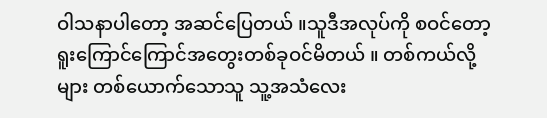ဝါသနာပါတော့ အဆင်ပြေတယ် ။သူဒီအလုပ်ကို စဝင်တော့ရူးကြောင်ကြောင်အတွေးတစ်ခုဝင်မိတယ် ။ တစ်ကယ်လို့များ တစ်ယောက်သောသူ သူ့အသံလေး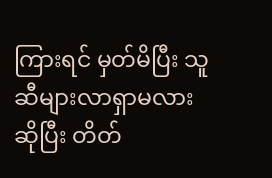ကြားရင် မှတ်မိပြီး သူဆီများလာရှာမလားဆိုပြီး တိတ်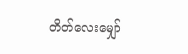တိတ်လေးမျှော်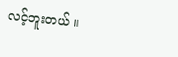လင့်ဘူးတယ် ။